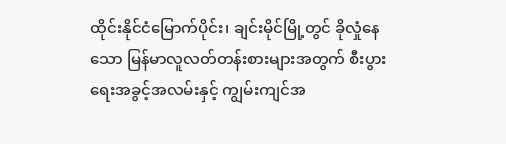ထိုင်းနိုင်ငံမြောက်ပိုင်း၊ ချင်းမိုင်မြို့တွင် ခိုလှုံနေသော မြန်မာလူလတ်တန်းစားများအတွက် စီးပွားရေးအခွင့်အလမ်းနှင့် ကျွမ်းကျင်အ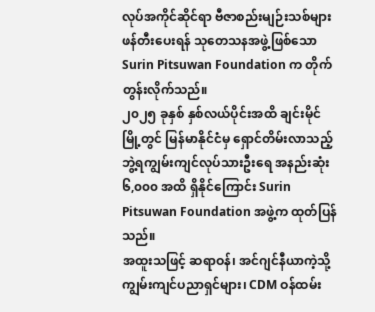လုပ်အကိုင်ဆိုင်ရာ ဗီဇာစည်းမျဉ်းသစ်များ ဖန်တီးပေးရန် သုတေသနအဖွဲ့ဖြစ်သော Surin Pitsuwan Foundation က တိုက်တွန်းလိုက်သည်။
၂၀၂၅ ခုနှစ် နှစ်လယ်ပိုင်းအထိ ချင်းမိုင်မြို့တွင် မြန်မာနိုင်ငံမှ ရှောင်တိမ်းလာသည့် ဘွဲ့ရကျွမ်းကျင်လုပ်သားဦးရေ အနည်းဆုံး ၆,၀၀၀ အထိ ရှိနိုင်ကြောင်း Surin Pitsuwan Foundation အဖွဲ့က ထုတ်ပြန်သည်။
အထူးသဖြင့် ဆရာဝန်၊ အင်ဂျင်နီယာကဲ့သို့ ကျွမ်းကျင်ပညာရှင်များ၊ CDM ဝန်ထမ်း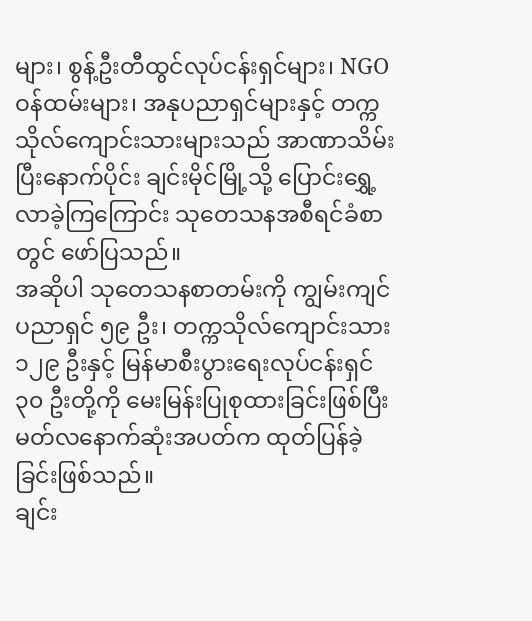များ၊ စွန့်ဦးတီထွင်လုပ်ငန်းရှင်များ၊ NGO ဝန်ထမ်းများ၊ အနုပညာရှင်များနှင့် တက္ကသိုလ်ကျောင်းသားများသည် အာဏာသိမ်းပြီးနောက်ပိုင်း ချင်းမိုင်မြို့သို့ ပြောင်းရွှေ့လာခဲ့ကြကြောင်း သုတေသနအစီရင်ခံစာတွင် ဖော်ပြသည်။
အဆိုပါ သုတေသနစာတမ်းကို ကျွမ်းကျင်ပညာရှင် ၅၉ ဦး၊ တက္ကသိုလ်ကျောင်းသား ၁၂၉ ဦးနှင့် မြန်မာစီးပွားရေးလုပ်ငန်းရှင် ၃၀ ဦးတို့ကို မေးမြန်းပြုစုထားခြင်းဖြစ်ပြီး မတ်လနောက်ဆုံးအပတ်က ထုတ်ပြန်ခဲ့ခြင်းဖြစ်သည်။
ချင်း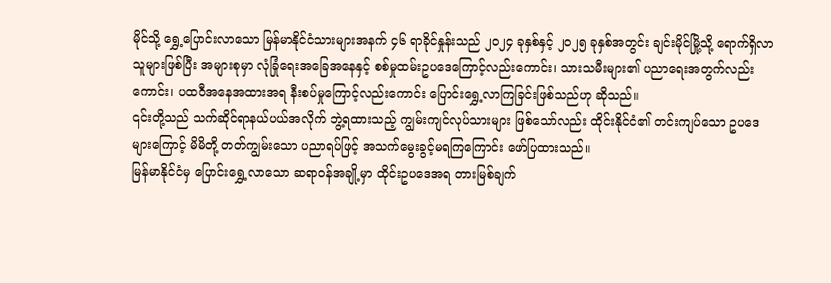မိုင်သို့ ရွှေ့ပြောင်းလာသော မြန်မာနိုင်ငံသားများအနက် ၄၆ ရာခိုင်နှုန်းသည် ၂၀၂၄ ခုနှစ်နှင့် ၂၀၂၅ ခုနှစ်အတွင်း ချင်းမိုင်မြို့သို့ ရောက်ရှိလာသူများဖြစ်ပြီး အများစုမှာ လုံခြုံရေးအခြေအနေနှင့် စစ်မှုထမ်းဥပဒေကြောင့်လည်းကောင်း၊ သားသမီးများ၏ ပညာရေးအတွက်လည်းကောင်း၊ ပထဝီအနေအထားအရ နီးစပ်မှုကြောင့်လည်းကောင်း ပြောင်းရွှေ့လာကြခြင်းဖြစ်သည်ဟု ဆိုသည်။
၎င်းတို့သည် သက်ဆိုင်ရာနယ်ပယ်အလိုက် ဘွဲ့ရထားသည့် ကျွမ်းကျင်လုပ်သားများ ဖြစ်သော်လည်း ထိုင်းနိုင်ငံ၏ တင်းကျပ်သော ဥပဒေများကြောင့် မိမိတို့ တတ်ကျွမ်းသော ပညာရပ်ဖြင့် အသက်မွေးခွင့်မရကြကြောင်း ဖော်ပြထားသည်။
မြန်မာနိုင်ငံမှ ပြောင်းရွှေ့လာသော ဆရာဝန်အချို့မှာ ထိုင်းဥပဒေအရ တားမြစ်ချက်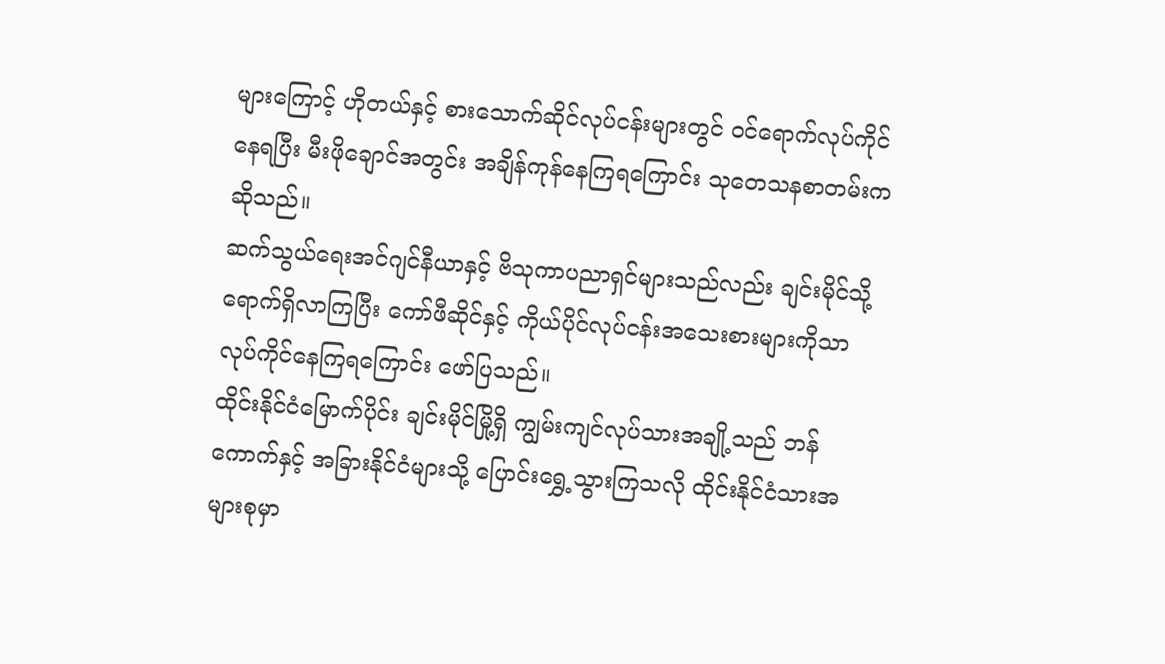များကြောင့် ဟိုတယ်နှင့် စားသောက်ဆိုင်လုပ်ငန်းများတွင် ဝင်ရောက်လုပ်ကိုင်နေရပြီး မီးဖိုချောင်အတွင်း အချိန်ကုန်နေကြရကြောင်း သုတေသနစာတမ်းက ဆိုသည်။
ဆက်သွယ်ရေးအင်ဂျင်နီယာနှင့် ဗိသုကာပညာရှင်များသည်လည်း ချင်းမိုင်သို့ ရောက်ရှိလာကြပြီး ကော်ဖီဆိုင်နှင့် ကိုယ်ပိုင်လုပ်ငန်းအသေးစားများကိုသာ လုပ်ကိုင်နေကြရကြောင်း ဖော်ပြသည်။
ထိုင်းနိုင်ငံမြောက်ပိုင်း ချင်းမိုင်မြို့ရှိ ကျွမ်းကျင်လုပ်သားအချို့သည် ဘန်ကောက်နှင့် အခြားနိုင်ငံများသို့ ပြောင်းရွှေ့သွားကြသလို ထိုင်းနိုင်ငံသားအများစုမှာ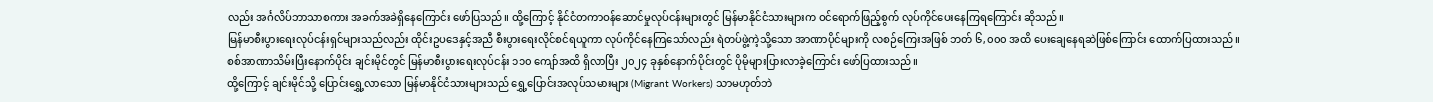လည်း အင်္ဂလိပ်ဘာသာစကား အခက်အခဲရှိနေကြောင်း ဖော်ပြသည်။ ထို့ကြောင့် နိုင်ငံတကာဝန်ဆောင်မှုလုပ်ငန်းများတွင် မြန်မာနိုင်ငံသားများက ဝင်ရောက်ဖြည့်စွက် လုပ်ကိုင်ပေးနေကြရကြောင်း ဆိုသည်။
မြန်မာစီးပွားရေးလုပ်ငန်းရှင်များသည်လည်း ထိုင်းဥပဒေနှင့်အညီ စီးပွားရေးလိုင်စင်ရယူကာ လုပ်ကိုင်နေကြသော်လည်း ရဲတပ်ဖွဲ့ကဲ့သို့သော အာဏာပိုင်များကို လစဉ်ကြေးအဖြစ် ဘတ် ၆,၀၀၀ အထိ ပေးချေနေရဆဲဖြစ်ကြောင်း ထောက်ပြထားသည်။
စစ်အာဏာသိမ်းပြီးနောက်ပိုင်း ချင်းမိုင်တွင် မြန်မာစီးပွားရေးလုပ်ငန်း ၁၁၀ ကျော်အထိ ရှိလာပြီး ၂၀၂၄ ခုနှစ်နောက်ပိုင်းတွင် ပိုမိုများပြားလာခဲ့ကြောင်း ဖော်ပြထားသည်။
ထို့ကြောင့် ချင်းမိုင်သို့ ပြောင်းရွှေ့လာသော မြန်မာနိုင်ငံသားများသည် ရွှေ့ပြောင်းအလုပ်သမားများ (Migrant Workers) သာမဟုတ်ဘဲ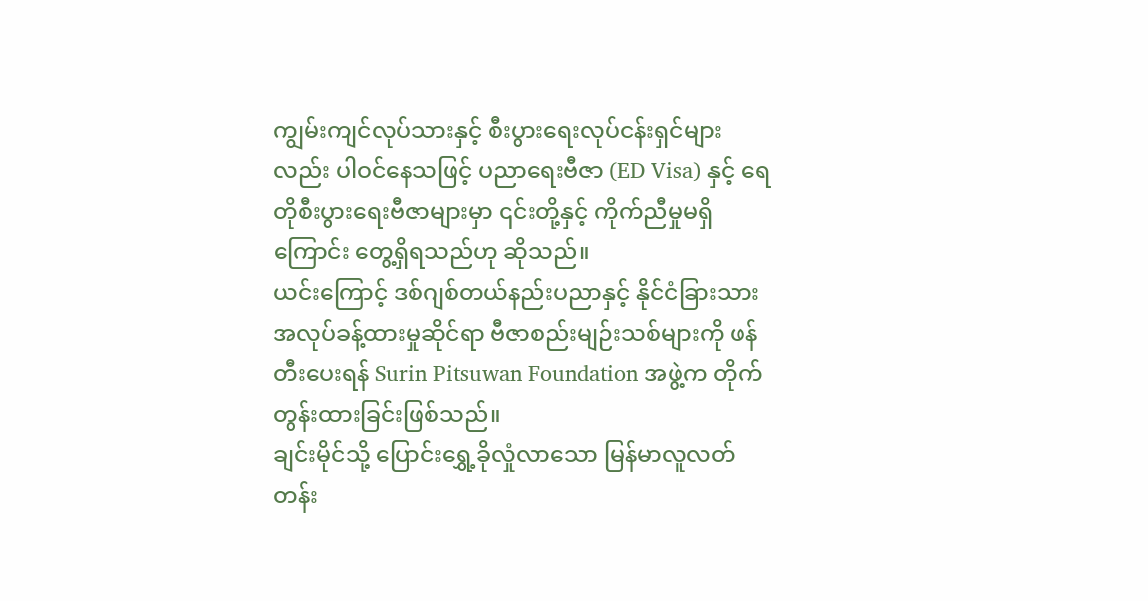ကျွမ်းကျင်လုပ်သားနှင့် စီးပွားရေးလုပ်ငန်းရှင်များလည်း ပါဝင်နေသဖြင့် ပညာရေးဗီဇာ (ED Visa) နှင့် ရေတိုစီးပွားရေးဗီဇာများမှာ ၎င်းတို့နှင့် ကိုက်ညီမှုမရှိကြောင်း တွေ့ရှိရသည်ဟု ဆိုသည်။
ယင်းကြောင့် ဒစ်ဂျစ်တယ်နည်းပညာနှင့် နိုင်ငံခြားသား အလုပ်ခန့်ထားမှုဆိုင်ရာ ဗီဇာစည်းမျဉ်းသစ်များကို ဖန်တီးပေးရန် Surin Pitsuwan Foundation အဖွဲ့က တိုက်တွန်းထားခြင်းဖြစ်သည်။
ချင်းမိုင်သို့ ပြောင်းရွှေ့ခိုလှုံလာသော မြန်မာလူလတ်တန်း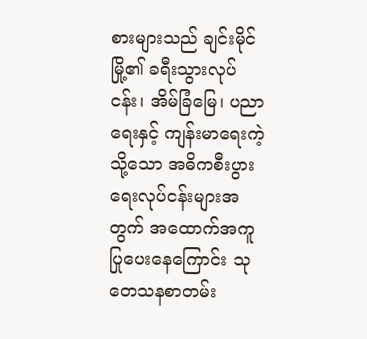စားများသည် ချင်းမိုင်မြို့၏ ခရီးသွားလုပ်ငန်း၊ အိမ်ခြံမြေ၊ ပညာရေးနှင့် ကျန်းမာရေးကဲ့သို့သော အဓိကစီးပွားရေးလုပ်ငန်းများအတွက် အထောက်အကူပြုပေးနေကြောင်း သုတေသနစာတမ်း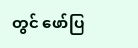တွင် ဖော်ပြ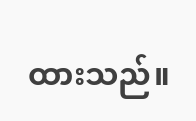ထားသည်။